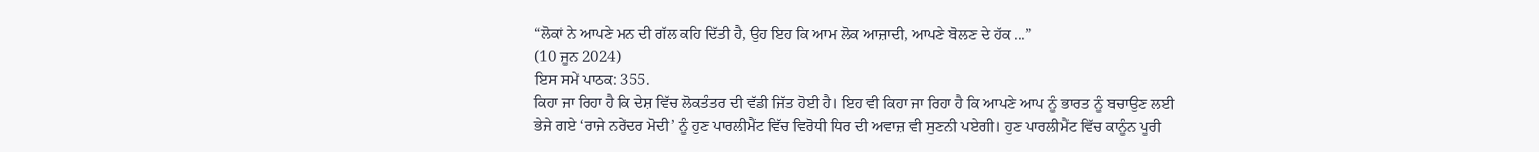“ਲੋਕਾਂ ਨੇ ਆਪਣੇ ਮਨ ਦੀ ਗੱਲ ਕਹਿ ਦਿੱਤੀ ਹੈ, ਉਹ ਇਹ ਕਿ ਆਮ ਲੋਕ ਆਜ਼ਾਦੀ, ਆਪਣੇ ਬੋਲਣ ਦੇ ਹੱਕ ...”
(10 ਜੂਨ 2024)
ਇਸ ਸਮੇਂ ਪਾਠਕ: 355.
ਕਿਹਾ ਜਾ ਰਿਹਾ ਹੈ ਕਿ ਦੇਸ਼ ਵਿੱਚ ਲੋਕਤੰਤਰ ਦੀ ਵੱਡੀ ਜਿੱਤ ਹੋਈ ਹੈ। ਇਹ ਵੀ ਕਿਹਾ ਜਾ ਰਿਹਾ ਹੈ ਕਿ ਆਪਣੇ ਆਪ ਨੂੰ ਭਾਰਤ ਨੂੰ ਬਚਾਉਣ ਲਈ ਭੇਜੇ ਗਏ ‘ਰਾਜੇ ਨਰੇਂਦਰ ਮੋਦੀ’ ਨੂੰ ਹੁਣ ਪਾਰਲੀਮੈਂਟ ਵਿੱਚ ਵਿਰੋਧੀ ਧਿਰ ਦੀ ਅਵਾਜ਼ ਵੀ ਸੁਣਨੀ ਪਏਗੀ। ਹੁਣ ਪਾਰਲੀਮੈਂਟ ਵਿੱਚ ਕਾਨੂੰਨ ਪੂਰੀ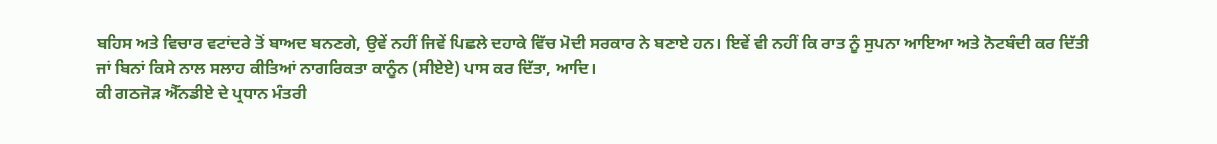ਬਹਿਸ ਅਤੇ ਵਿਚਾਰ ਵਟਾਂਦਰੇ ਤੋਂ ਬਾਅਦ ਬਨਣਗੇ, ਉਵੇਂ ਨਹੀਂ ਜਿਵੇਂ ਪਿਛਲੇ ਦਹਾਕੇ ਵਿੱਚ ਮੋਦੀ ਸਰਕਾਰ ਨੇ ਬਣਾਏ ਹਨ। ਇਵੇਂ ਵੀ ਨਹੀਂ ਕਿ ਰਾਤ ਨੂੰ ਸੁਪਨਾ ਆਇਆ ਅਤੇ ਨੋਟਬੰਦੀ ਕਰ ਦਿੱਤੀ ਜਾਂ ਬਿਨਾਂ ਕਿਸੇ ਨਾਲ ਸਲਾਹ ਕੀਤਿਆਂ ਨਾਗਰਿਕਤਾ ਕਾਨੂੰਨ (ਸੀਏਏ) ਪਾਸ ਕਰ ਦਿੱਤਾ, ਆਦਿ।
ਕੀ ਗਠਜੋੜ ਐੱਨਡੀਏ ਦੇ ਪ੍ਰਧਾਨ ਮੰਤਰੀ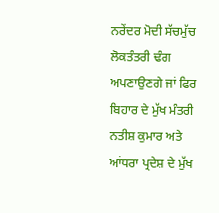ਨਰੇਂਦਰ ਮੋਦੀ ਸੱਚਮੁੱਚ ਲੋਕਤੰਤਰੀ ਢੰਗ ਅਪਣਾਉਣਗੇ ਜਾਂ ਫਿਰ ਬਿਹਾਰ ਦੇ ਮੁੱਖ ਮੰਤਰੀ ਨਤੀਸ਼ ਕੁਮਾਰ ਅਤੇ ਆਂਧਰਾ ਪ੍ਰਦੇਸ਼ ਦੇ ਮੁੱਖ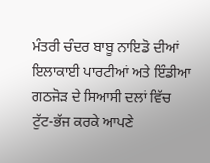ਮੰਤਰੀ ਚੰਦਰ ਬਾਬੂ ਨਾਇਡੋ ਦੀਆਂ ਇਲਾਕਾਈ ਪਾਰਟੀਆਂ ਅਤੇ ਇੰਡੀਆ ਗਠਜੋੜ ਦੇ ਸਿਆਸੀ ਦਲਾਂ ਵਿੱਚ ਟੁੱਟ-ਭੱਜ ਕਰਕੇ ਆਪਣੇ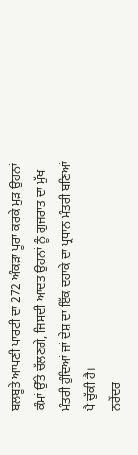ਬਲਬੂਤੇ ਆਪਣੀ ਪਾਰਟੀ ਦਾ 272 ਅੰਕੜਾ ਪੂਰਾ ਕਰਕੇ ਮੁੜ ਉਹਨਾਂ ਕੰਮਾਂ ਉੱਤੇ ਚੱਲਣਗੇ, ਜਿਸਦੀ ਆਦਤ ਉਹਨਾਂ ਨੂੰ ਗੁਜਰਾਤ ਦਾ ਮੁੱਖ ਮੰਤਰੀ ਹੁੰਦਿਆਂ ਜਾਂ ਦੇਸ਼ ਦਾ ਇੱਕ ਦਹਾਕੇ ਦਾ ਪ੍ਰਧਾਨ ਮੰਤਰੀ ਬਣਿਆਂ ਪੈ ਚੁੱਕੀ ਹੈ।
ਨਰੇਂਦਰ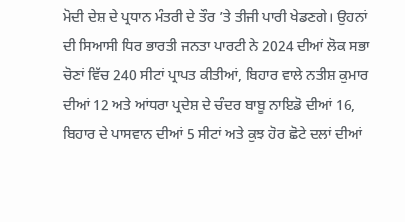ਮੋਦੀ ਦੇਸ਼ ਦੇ ਪ੍ਰਧਾਨ ਮੰਤਰੀ ਦੇ ਤੌਰ ’ਤੇ ਤੀਜੀ ਪਾਰੀ ਖੇਡਣਗੇ। ਉਹਨਾਂ ਦੀ ਸਿਆਸੀ ਧਿਰ ਭਾਰਤੀ ਜਨਤਾ ਪਾਰਟੀ ਨੇ 2024 ਦੀਆਂ ਲੋਕ ਸਭਾ ਚੋਣਾਂ ਵਿੱਚ 240 ਸੀਟਾਂ ਪ੍ਰਾਪਤ ਕੀਤੀਆਂ, ਬਿਹਾਰ ਵਾਲੇ ਨਤੀਸ਼ ਕੁਮਾਰ ਦੀਆਂ 12 ਅਤੇ ਆਂਧਰਾ ਪ੍ਰਦੇਸ਼ ਦੇ ਚੰਦਰ ਬਾਬੂ ਨਾਇਡੋ ਦੀਆਂ 16, ਬਿਹਾਰ ਦੇ ਪਾਸਵਾਨ ਦੀਆਂ 5 ਸੀਟਾਂ ਅਤੇ ਕੁਝ ਹੋਰ ਛੋਟੇ ਦਲਾਂ ਦੀਆਂ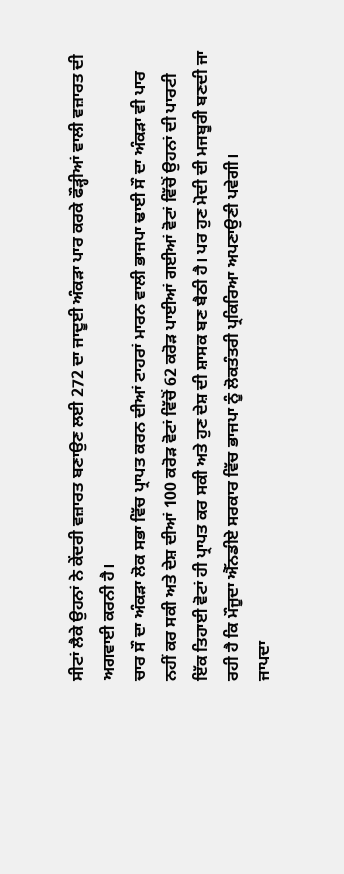ਸੀਟਾਂ ਲੈਕੇ ਉਹਨਾਂ ਨੇ ਕੇਂਦਰੀ ਵਜ਼ਾਰਤ ਬਣਾਉਣ ਲਈ 272 ਦਾ ਜਾਦੂਈ ਅੰਕੜਾ ਪਾਰ ਕਰਕੇ ਫੌੜ੍ਹੀਆਂ ਵਾਲੀ ਵਜ਼ਾਰਤ ਦੀ ਅਗਵਾਈ ਕਰਨੀ ਹੈ।
ਚਾਰ ਸੌ ਦਾ ਅੰਕੜਾ ਲੋਕ ਸਭਾ ਵਿੱਚ ਪ੍ਰਾਪਤ ਕਰਨ ਦੀਆਂ ਟਾਹਰਾਂ ਮਾਰਨ ਵਾਲੀ ਭਾਜਪਾ ਢਾਈ ਸੌ ਦਾ ਅੰਕੜਾ ਵੀ ਪਾਰ ਨਹੀਂ ਕਰ ਸਕੀ ਅਤੇ ਦੇਸ਼ ਦੀਆਂ 100 ਕਰੋੜ ਵੋਟਾਂ ਵਿੱਚੋਂ 62 ਕਰੋੜ ਪਾਈਆਂ ਗਈਆਂ ਵੋਟਾਂ ਵਿੱਚੋਂ ਉਹਨਾਂ ਦੀ ਪਾਰਟੀ ਇੱਕ ਤਿਹਾਈ ਵੋਟਾਂ ਹੀ ਪ੍ਰਾਪਤ ਕਰ ਸਕੀ ਅਤੇ ਹੁਣ ਦੇਸ਼ ਦੀ ਸ਼ਾਸਕ ਬਣ ਬੈਠੀ ਹੈ। ਪਰ ਹੁਣ ਮੋਦੀ ਦੀ ਮਜਬੂਰੀ ਬਣਦੀ ਜਾ ਰਹੀ ਹੈ ਕਿ ਮੌਜੂਦਾ ਐੱਨਡੀਏ ਸਰਕਾਰ ਵਿੱਚ ਭਾਜਪਾ ਨੂੰ ਲੋਕਤੰਤਰੀ ਪ੍ਰਕਿਰਿਆ ਅਪਣਾਉਣੀ ਪਵੇਗੀ।
ਜਾਪਦਾ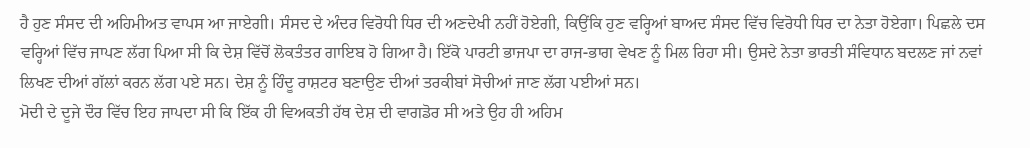ਹੈ ਹੁਣ ਸੰਸਦ ਦੀ ਅਹਿਮੀਅਤ ਵਾਪਸ ਆ ਜਾਏਗੀ। ਸੰਸਦ ਦੇ ਅੰਦਰ ਵਿਰੋਧੀ ਧਿਰ ਦੀ ਅਣਦੇਖੀ ਨਹੀਂ ਹੋਏਗੀ, ਕਿਉਂਕਿ ਹੁਣ ਵਰ੍ਹਿਆਂ ਬਾਅਦ ਸੰਸਦ ਵਿੱਚ ਵਿਰੋਧੀ ਧਿਰ ਦਾ ਨੇਤਾ ਹੋਏਗਾ। ਪਿਛਲੇ ਦਸ ਵਰ੍ਹਿਆਂ ਵਿੱਚ ਜਾਪਣ ਲੱਗ ਪਿਆ ਸੀ ਕਿ ਦੇਸ਼ ਵਿੱਚੋਂ ਲੋਕਤੰਤਰ ਗਾਇਬ ਹੋ ਗਿਆ ਹੈ। ਇੱਕੋ ਪਾਰਟੀ ਭਾਜਪਾ ਦਾ ਰਾਜ-ਭਾਗ ਵੇਖਣ ਨੂੰ ਮਿਲ ਰਿਹਾ ਸੀ। ਉਸਦੇ ਨੇਤਾ ਭਾਰਤੀ ਸੰਵਿਧਾਨ ਬਦਲਣ ਜਾਂ ਨਵਾਂ ਲਿਖਣ ਦੀਆਂ ਗੱਲਾਂ ਕਰਨ ਲੱਗ ਪਏ ਸਨ। ਦੇਸ਼ ਨੂੰ ਹਿੰਦੂ ਰਾਸ਼ਟਰ ਬਣਾਉਣ ਦੀਆਂ ਤਰਕੀਬਾਂ ਸੋਚੀਆਂ ਜਾਣ ਲੱਗ ਪਈਆਂ ਸਨ।
ਮੋਦੀ ਦੇ ਦੂਜੇ ਦੌਰ ਵਿੱਚ ਇਹ ਜਾਪਦਾ ਸੀ ਕਿ ਇੱਕ ਹੀ ਵਿਅਕਤੀ ਹੱਥ ਦੇਸ਼ ਦੀ ਵਾਗਡੋਰ ਸੀ ਅਤੇ ਉਹ ਹੀ ਅਹਿਮ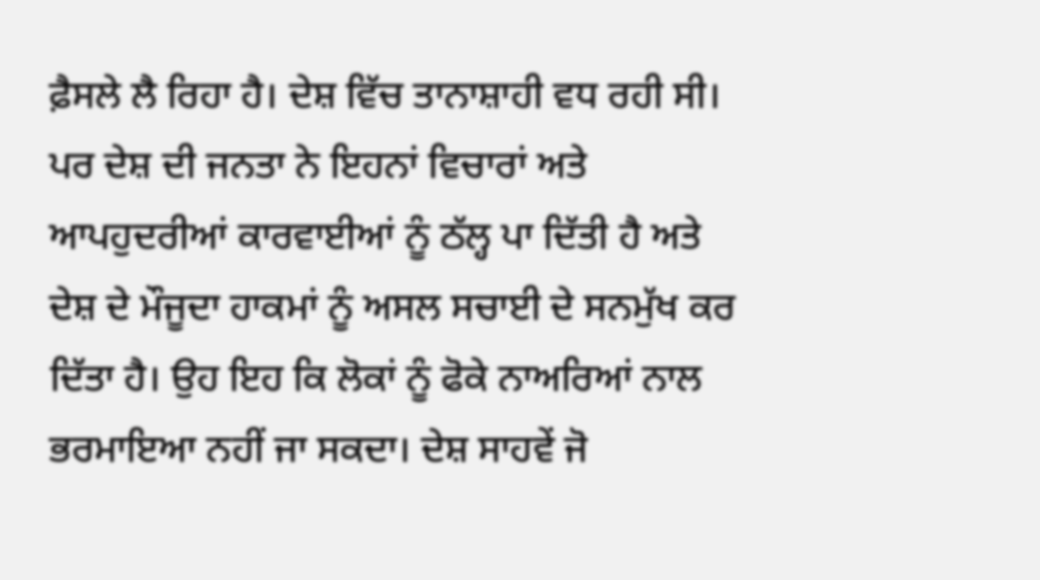ਫ਼ੈਸਲੇ ਲੈ ਰਿਹਾ ਹੈ। ਦੇਸ਼ ਵਿੱਚ ਤਾਨਾਸ਼ਾਹੀ ਵਧ ਰਹੀ ਸੀ। ਪਰ ਦੇਸ਼ ਦੀ ਜਨਤਾ ਨੇ ਇਹਨਾਂ ਵਿਚਾਰਾਂ ਅਤੇ ਆਪਹੁਦਰੀਆਂ ਕਾਰਵਾਈਆਂ ਨੂੰ ਠੱਲ੍ਹ ਪਾ ਦਿੱਤੀ ਹੈ ਅਤੇ ਦੇਸ਼ ਦੇ ਮੌਜੂਦਾ ਹਾਕਮਾਂ ਨੂੰ ਅਸਲ ਸਚਾਈ ਦੇ ਸਨਮੁੱਖ ਕਰ ਦਿੱਤਾ ਹੈ। ਉਹ ਇਹ ਕਿ ਲੋਕਾਂ ਨੂੰ ਫੋਕੇ ਨਾਅਰਿਆਂ ਨਾਲ ਭਰਮਾਇਆ ਨਹੀਂ ਜਾ ਸਕਦਾ। ਦੇਸ਼ ਸਾਹਵੇਂ ਜੋ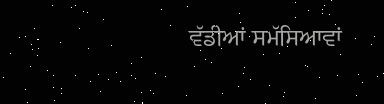ਵੱਡੀਆਂ ਸਮੱਸਿਆਵਾਂ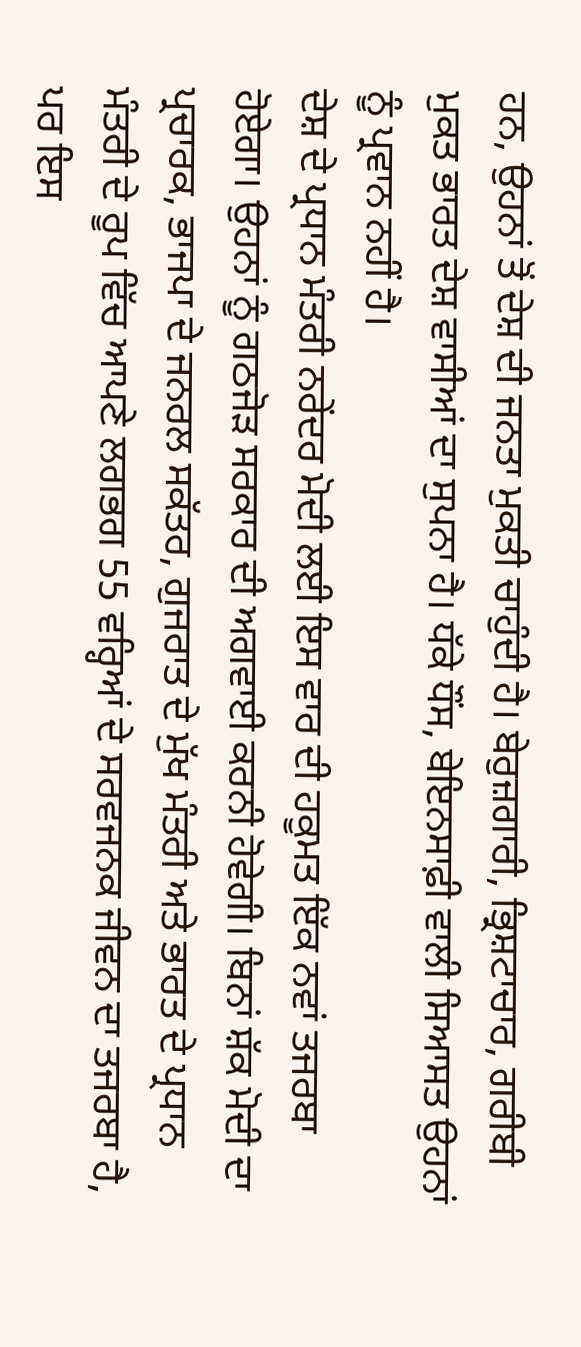ਹਨ, ਉਹਨਾਂ ਤੋਂ ਦੇਸ਼ ਦੀ ਜਨਤਾ ਮੁਕਤੀ ਚਾਹੁੰਦੀ ਹੈ। ਬੇਰੁਜ਼ਗਾਰੀ, ਭ੍ਰਿਸ਼ਟਾਚਾਰ, ਗਰੀਬੀ ਮੁਕਤ ਭਾਰਤ ਦੇਸ਼ ਵਾਸੀਆਂ ਦਾ ਸੁਪਨਾ ਹੈ। ਧੱਕੇ ਧੌਂਸ, ਬੇਇਨਸਾਫ਼ੀ ਵਾਲੀ ਸਿਆਸਤ ਉਹਨਾਂ ਨੂੰ ਪ੍ਰਵਾਨ ਨਹੀਂ ਹੈ।
ਦੇਸ਼ ਦੇ ਪ੍ਰਧਾਨ ਮੰਤਰੀ ਨਰੇਂਦਰ ਮੋਦੀ ਲਈ ਇਸ ਵਾਰ ਦੀ ਹਕੂਮਤ ਇੱਕ ਨਵਾਂ ਤਜਰਬਾ ਹੋਏਗਾ। ਉਹਨਾਂ ਨੂੰ ਗਠਜੋੜ ਸਰਕਾਰ ਦੀ ਅਗਵਾਈ ਕਰਨੀ ਹੋਵੇਗੀ। ਬਿਨਾਂ ਸ਼ੱਕ ਮੋਦੀ ਦਾ ਪ੍ਰਚਾਰਕ, ਭਾਜਪਾ ਦੇ ਜਨਰਲ ਸਕੱਤਰ, ਗੁਜਰਾਤ ਦੇ ਮੁੱਖ ਮੰਤਰੀ ਅਤੇ ਭਾਰਤ ਦੇ ਪ੍ਰਧਾਨ ਮੰਤਰੀ ਦੇ ਰੂਪ ਵਿੱਚ ਆਪਣੇ ਲਗਭਗ 55 ਵਰ੍ਹਿਆਂ ਦੇ ਸਰਵਜਨਕ ਜੀਵਨ ਦਾ ਤਜਰਬਾ ਹੈ, ਪਰ ਇਸ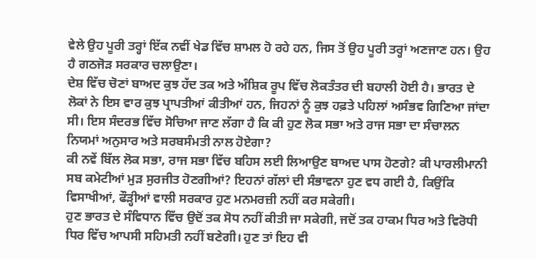ਵੇਲੇ ਉਹ ਪੂਰੀ ਤਰ੍ਹਾਂ ਇੱਕ ਨਵੀਂ ਖੇਡ ਵਿੱਚ ਸ਼ਾਮਲ ਹੋ ਰਹੇ ਹਨ, ਜਿਸ ਤੋਂ ਉਹ ਪੂਰੀ ਤਰ੍ਹਾਂ ਅਣਜਾਣ ਹਨ। ਉਹ ਹੈ ਗਠਜੋੜ ਸਰਕਾਰ ਚਲਾਉਣਾ।
ਦੇਸ਼ ਵਿੱਚ ਚੋਣਾਂ ਬਾਅਦ ਕੁਝ ਹੱਦ ਤਕ ਅਤੇ ਅੰਸ਼ਿਕ ਰੂਪ ਵਿੱਚ ਲੋਕਤੰਤਰ ਦੀ ਬਹਾਲੀ ਹੋਈ ਹੈ। ਭਾਰਤ ਦੇ ਲੋਕਾਂ ਨੇ ਇਸ ਵਾਰ ਕੁਝ ਪ੍ਰਾਪਤੀਆਂ ਕੀਤੀਆਂ ਹਨ, ਜਿਹਨਾਂ ਨੂੰ ਕੁਝ ਹਫ਼ਤੇ ਪਹਿਲਾਂ ਅਸੰਭਵ ਗਿਣਿਆ ਜਾਂਦਾ ਸੀ। ਇਸ ਸੰਦਰਭ ਵਿੱਚ ਸੋਚਿਆ ਜਾਣ ਲੱਗਾ ਹੈ ਕਿ ਕੀ ਹੁਣ ਲੋਕ ਸਭਾ ਅਤੇ ਰਾਜ ਸਭਾ ਦਾ ਸੰਚਾਲਨ ਨਿਯਮਾਂ ਅਨੁਸਾਰ ਅਤੇ ਸਰਬਸੰਮਤੀ ਨਾਲ ਹੋਏਗਾ?
ਕੀ ਨਵੇਂ ਬਿੱਲ ਲੋਕ ਸਭਾ, ਰਾਜ ਸਭਾ ਵਿੱਚ ਬਹਿਸ ਲਈ ਲਿਆਉਣ ਬਾਅਦ ਪਾਸ ਹੋਣਗੇ? ਕੀ ਪਾਰਲੀਮਾਨੀ ਸਬ ਕਮੇਟੀਆਂ ਮੁੜ ਸੁਰਜੀਤ ਹੋਣਗੀਆਂ? ਇਹਨਾਂ ਗੱਲਾਂ ਦੀ ਸੰਭਾਵਨਾ ਹੁਣ ਵਧ ਗਈ ਹੈ, ਕਿਉਂਕਿ ਵਿਸਾਖੀਆਂ, ਫੌੜ੍ਹੀਆਂ ਵਾਲੀ ਸਰਕਾਰ ਹੁਣ ਮਨਮਰਜ਼ੀ ਨਹੀਂ ਕਰ ਸਕੇਗੀ।
ਹੁਣ ਭਾਰਤ ਦੇ ਸੰਵਿਧਾਨ ਵਿੱਚ ਉਦੋਂ ਤਕ ਸੋਧ ਨਹੀਂ ਕੀਤੀ ਜਾ ਸਕੇਗੀ, ਜਦੋਂ ਤਕ ਹਾਕਮ ਧਿਰ ਅਤੇ ਵਿਰੋਧੀ ਧਿਰ ਵਿੱਚ ਆਪਸੀ ਸਹਿਮਤੀ ਨਹੀਂ ਬਣੇਗੀ। ਹੁਣ ਤਾਂ ਇਹ ਵੀ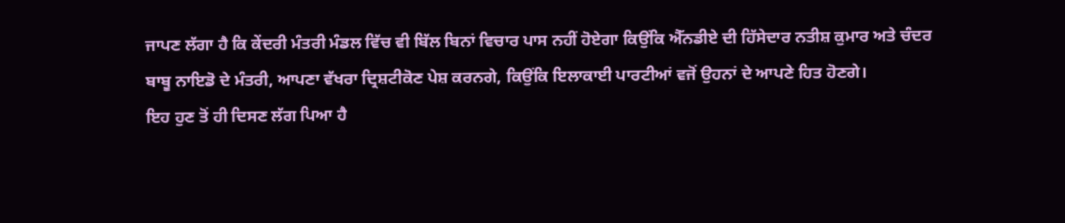ਜਾਪਣ ਲੱਗਾ ਹੈ ਕਿ ਕੇਂਦਰੀ ਮੰਤਰੀ ਮੰਡਲ ਵਿੱਚ ਵੀ ਬਿੱਲ ਬਿਨਾਂ ਵਿਚਾਰ ਪਾਸ ਨਹੀਂ ਹੋਏਗਾ ਕਿਉਂਕਿ ਐੱਨਡੀਏ ਦੀ ਹਿੱਸੇਦਾਰ ਨਤੀਸ਼ ਕੁਮਾਰ ਅਤੇ ਚੰਦਰ ਬਾਬੂ ਨਾਇਡੋ ਦੇ ਮੰਤਰੀ, ਆਪਣਾ ਵੱਖਰਾ ਦ੍ਰਿਸ਼ਟੀਕੋਣ ਪੇਸ਼ ਕਰਨਗੇ, ਕਿਉਂਕਿ ਇਲਾਕਾਈ ਪਾਰਟੀਆਂ ਵਜੋਂ ਉਹਨਾਂ ਦੇ ਆਪਣੇ ਹਿਤ ਹੋਣਗੇ।
ਇਹ ਹੁਣ ਤੋਂ ਹੀ ਦਿਸਣ ਲੱਗ ਪਿਆ ਹੈ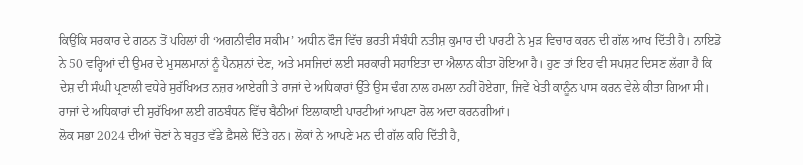ਕਿਉਂਕਿ ਸਰਕਾਰ ਦੇ ਗਠਨ ਤੋਂ ਪਹਿਲਾਂ ਹੀ ‘ਅਗਨੀਵੀਰ ਸਕੀਮ’ ਅਧੀਨ ਫੌਜ ਵਿੱਚ ਭਰਤੀ ਸੰਬੰਧੀ ਨਤੀਸ਼ ਕੁਮਾਰ ਦੀ ਪਾਰਟੀ ਨੇ ਮੁੜ ਵਿਚਾਰ ਕਰਨ ਦੀ ਗੱਲ ਆਖ ਦਿੱਤੀ ਹੈ। ਨਾਇਡੋ ਨੇ 50 ਵਰ੍ਹਿਆਂ ਦੀ ਉਮਰ ਦੇ ਮੁਸਲਮਾਨਾਂ ਨੂੰ ਪੈਨਸ਼ਨਾਂ ਦੇਣ, ਅਤੇ ਮਸਜਿਦਾਂ ਲਈ ਸਰਕਾਰੀ ਸਹਾਇਤਾ ਦਾ ਐਲਾਨ ਕੀਤਾ ਹੋਇਆ ਹੈ। ਹੁਣ ਤਾਂ ਇਹ ਵੀ ਸਪਸ਼ਟ ਦਿਸਣ ਲੱਗਾ ਹੈ ਕਿ ਦੇਸ਼ ਦੀ ਸੰਘੀ ਪ੍ਰਣਾਲੀ ਵਧੇਰੇ ਸੁਰੱਖਿਅਤ ਨਜ਼ਰ ਆਏਗੀ ਤੇ ਰਾਜਾਂ ਦੇ ਅਧਿਕਾਰਾਂ ਉੱਤੇ ਉਸ ਢੰਗ ਨਾਲ ਹਮਲਾ ਨਹੀਂ ਹੋਏਗਾ, ਜਿਵੇਂ ਖੇਤੀ ਕਾਨੂੰਨ ਪਾਸ ਕਰਨ ਵੇਲੇ ਕੀਤਾ ਗਿਆ ਸੀ। ਰਾਜਾਂ ਦੇ ਅਧਿਕਾਰਾਂ ਦੀ ਸੁਰੱਖਿਆ ਲਈ ਗਠਬੰਧਨ ਵਿੱਚ ਬੈਠੀਆਂ ਇਲਾਕਾਈ ਪਾਰਟੀਆਂ ਆਪਣਾ ਰੋਲ ਅਦਾ ਕਰਨਗੀਆਂ।
ਲੋਕ ਸਭਾ 2024 ਦੀਆਂ ਚੋਣਾਂ ਨੇ ਬਹੁਤ ਵੱਡੇ ਫ਼ੈਸਲੇ ਦਿੱਤੇ ਹਨ। ਲੋਕਾਂ ਨੇ ਆਪਣੇ ਮਨ ਦੀ ਗੱਲ ਕਹਿ ਦਿੱਤੀ ਹੈ,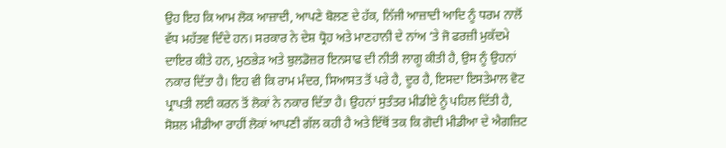ਉਹ ਇਹ ਕਿ ਆਮ ਲੋਕ ਆਜ਼ਾਦੀ, ਆਪਣੇ ਬੋਲਣ ਦੇ ਹੱਕ, ਨਿੱਜੀ ਆਜ਼ਾਦੀ ਆਦਿ ਨੂੰ ਧਰਮ ਨਾਲੋਂ ਵੱਧ ਮਹੱਤਵ ਦਿੰਦੇ ਹਨ। ਸਰਕਾਰ ਨੇ ਦੇਸ਼ ਧ੍ਰੋਹ ਅਤੇ ਮਾਣਹਾਨੀ ਦੇ ਨਾਂਅ ’ਤੇ ਜੋ ਫਰਜ਼ੀ ਮੁਕੱਦਮੇ ਦਾਇਰ ਕੀਤੇ ਹਨ, ਮੁਠਭੇੜ ਅਤੇ ਬੁਲਡੋਜ਼ਰ ਇਨਸਾਫ ਦੀ ਨੀਤੀ ਲਾਗੂ ਕੀਤੀ ਹੈ, ਉਸ ਨੂੰ ਉਹਨਾਂ ਨਕਾਰ ਦਿੱਤਾ ਹੈ। ਇਹ ਵੀ ਕਿ ਰਾਮ ਮੰਦਰ, ਸਿਆਸਤ ਤੋਂ ਪਰੇ ਹੈ, ਦੂਰ ਹੈ, ਇਸਦਾ ਇਸਤੇਮਾਲ ਵੋਟ ਪ੍ਰਾਪਤੀ ਲਈ ਕਰਨ ਤੋਂ ਲੋਕਾਂ ਨੇ ਨਕਾਰ ਦਿੱਤਾ ਹੈ। ਉਹਨਾਂ ਸੁਤੰਤਰ ਮੀਡੀਏ ਨੂੰ ਪਹਿਲ ਦਿੱਤੀ ਹੈ, ਸੋਸ਼ਲ ਮੀਡੀਆ ਰਾਹੀਂ ਲੋਕਾਂ ਆਪਣੀ ਗੱਲ ਕਹੀ ਹੈ ਅਤੇ ਇੱਥੋਂ ਤਕ ਕਿ ਗੋਦੀ ਮੀਡੀਆ ਦੇ ਐਗਜ਼ਿਟ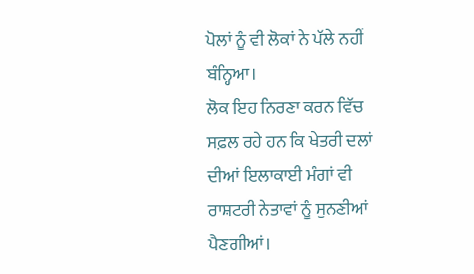ਪੋਲਾਂ ਨੂੰ ਵੀ ਲੋਕਾਂ ਨੇ ਪੱਲੇ ਨਹੀਂ ਬੰਨ੍ਹਿਆ।
ਲੋਕ ਇਹ ਨਿਰਣਾ ਕਰਨ ਵਿੱਚ ਸਫ਼ਲ ਰਹੇ ਹਨ ਕਿ ਖੇਤਰੀ ਦਲਾਂ ਦੀਆਂ ਇਲਾਕਾਈ ਮੰਗਾਂ ਵੀ ਰਾਸ਼ਟਰੀ ਨੇਤਾਵਾਂ ਨੂੰ ਸੁਨਣੀਆਂ ਪੈਣਗੀਆਂ।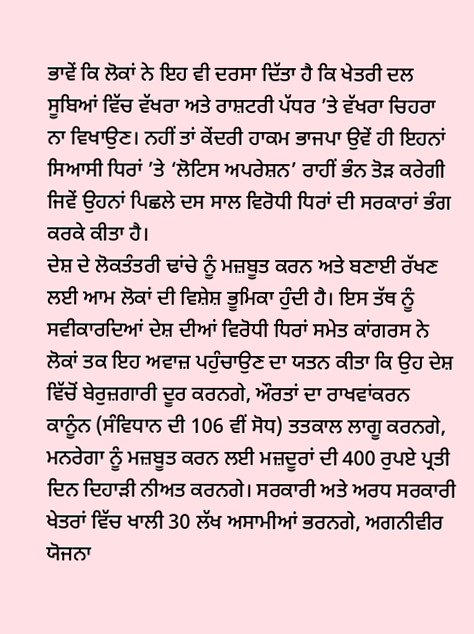ਭਾਵੇਂ ਕਿ ਲੋਕਾਂ ਨੇ ਇਹ ਵੀ ਦਰਸਾ ਦਿੱਤਾ ਹੈ ਕਿ ਖੇਤਰੀ ਦਲ ਸੂਬਿਆਂ ਵਿੱਚ ਵੱਖਰਾ ਅਤੇ ਰਾਸ਼ਟਰੀ ਪੱਧਰ ’ਤੇ ਵੱਖਰਾ ਚਿਹਰਾ ਨਾ ਵਿਖਾਉਣ। ਨਹੀਂ ਤਾਂ ਕੇਂਦਰੀ ਹਾਕਮ ਭਾਜਪਾ ਉਵੇਂ ਹੀ ਇਹਨਾਂ ਸਿਆਸੀ ਧਿਰਾਂ ’ਤੇ ‘ਲੋਟਿਸ ਅਪਰੇਸ਼ਨ’ ਰਾਹੀਂ ਭੰਨ ਤੋੜ ਕਰੇਗੀ ਜਿਵੇਂ ਉਹਨਾਂ ਪਿਛਲੇ ਦਸ ਸਾਲ ਵਿਰੋਧੀ ਧਿਰਾਂ ਦੀ ਸਰਕਾਰਾਂ ਭੰਗ ਕਰਕੇ ਕੀਤਾ ਹੈ।
ਦੇਸ਼ ਦੇ ਲੋਕਤੰਤਰੀ ਢਾਂਚੇ ਨੂੰ ਮਜ਼ਬੂਤ ਕਰਨ ਅਤੇ ਬਣਾਈ ਰੱਖਣ ਲਈ ਆਮ ਲੋਕਾਂ ਦੀ ਵਿਸ਼ੇਸ਼ ਭੂਮਿਕਾ ਹੁੰਦੀ ਹੈ। ਇਸ ਤੱਥ ਨੂੰ ਸਵੀਕਾਰਦਿਆਂ ਦੇਸ਼ ਦੀਆਂ ਵਿਰੋਧੀ ਧਿਰਾਂ ਸਮੇਤ ਕਾਂਗਰਸ ਨੇ ਲੋਕਾਂ ਤਕ ਇਹ ਅਵਾਜ਼ ਪਹੁੰਚਾਉਣ ਦਾ ਯਤਨ ਕੀਤਾ ਕਿ ਉਹ ਦੇਸ਼ ਵਿੱਚੋਂ ਬੇਰੁਜ਼ਗਾਰੀ ਦੂਰ ਕਰਨਗੇ, ਔਰਤਾਂ ਦਾ ਰਾਖਵਾਂਕਰਨ ਕਾਨੂੰਨ (ਸੰਵਿਧਾਨ ਦੀ 106 ਵੀਂ ਸੋਧ) ਤਤਕਾਲ ਲਾਗੂ ਕਰਨਗੇ, ਮਨਰੇਗਾ ਨੂੰ ਮਜ਼ਬੂਤ ਕਰਨ ਲਈ ਮਜ਼ਦੂਰਾਂ ਦੀ 400 ਰੁਪਏ ਪ੍ਰਤੀ ਦਿਨ ਦਿਹਾੜੀ ਨੀਅਤ ਕਰਨਗੇ। ਸਰਕਾਰੀ ਅਤੇ ਅਰਧ ਸਰਕਾਰੀ ਖੇਤਰਾਂ ਵਿੱਚ ਖਾਲੀ 30 ਲੱਖ ਅਸਾਮੀਆਂ ਭਰਨਗੇ, ਅਗਨੀਵੀਰ ਯੋਜਨਾ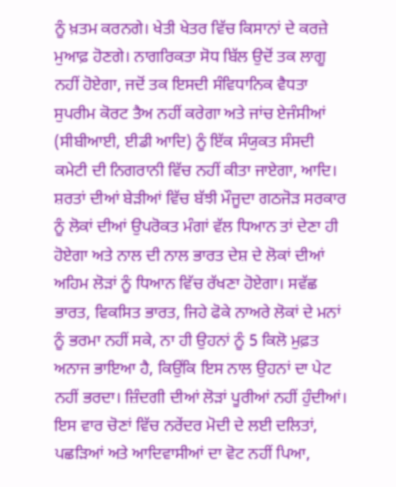ਨੂੰ ਖ਼ਤਮ ਕਰਨਗੇ। ਖੇਤੀ ਖੇਤਰ ਵਿੱਚ ਕਿਸਾਨਾਂ ਦੇ ਕਰਜ਼ੇ ਮੁਆਫ਼ ਹੋਣਗੇ। ਨਾਗਰਿਕਤਾ ਸੋਧ ਬਿੱਲ ਉਦੋਂ ਤਕ ਲਾਗੂ ਨਹੀਂ ਹੋਏਗਾ, ਜਦੋਂ ਤਕ ਇਸਦੀ ਸੰਵਿਧਾਨਿਕ ਵੈਧਤਾ ਸੁਪਰੀਮ ਕੋਰਟ ਤੈਅ ਨਹੀਂ ਕਰੇਗਾ ਅਤੇ ਜਾਂਚ ਏਜੰਸੀਆਂ (ਸੀਬੀਆਈ, ਈਡੀ ਆਦਿ) ਨੂੰ ਇੱਕ ਸੰਯੁਕਤ ਸੰਸਦੀ ਕਮੇਟੀ ਦੀ ਨਿਗਰਾਨੀ ਵਿੱਚ ਨਹੀਂ ਕੀਤਾ ਜਾਏਗਾ, ਆਦਿ।
ਸ਼ਰਤਾਂ ਦੀਆਂ ਬੇੜੀਆਂ ਵਿੱਚ ਬੱਝੀ ਮੌਜੂਦਾ ਗਠਜੋੜ ਸਰਕਾਰ ਨੂੰ ਲੋਕਾਂ ਦੀਆਂ ਉਪਰੋਕਤ ਮੰਗਾਂ ਵੱਲ ਧਿਆਨ ਤਾਂ ਦੇਣਾ ਹੀ ਹੋਏਗਾ ਅਤੇ ਨਾਲ ਦੀ ਨਾਲ ਭਾਰਤ ਦੇਸ਼ ਦੇ ਲੋਕਾਂ ਦੀਆਂ ਅਹਿਮ ਲੋੜਾਂ ਨੂੰ ਧਿਆਨ ਵਿੱਚ ਰੱਖਣਾ ਹੋਏਗਾ। ਸਵੱਛ ਭਾਰਤ, ਵਿਕਸਿਤ ਭਾਰਤ, ਜਿਹੇ ਫੋਕੇ ਨਾਅਰੇ ਲੋਕਾਂ ਦੇ ਮਨਾਂ ਨੂੰ ਭਰਮਾ ਨਹੀਂ ਸਕੇ, ਨਾ ਹੀ ਉਹਨਾਂ ਨੂੰ 5 ਕਿਲੋ ਮੁਫ਼ਤ ਅਨਾਜ ਭਾਇਆ ਹੈ, ਕਿਉਂਕਿ ਇਸ ਨਾਲ ਉਹਨਾਂ ਦਾ ਪੇਟ ਨਹੀਂ ਭਰਦਾ। ਜ਼ਿੰਦਗੀ ਦੀਆਂ ਲੋੜਾਂ ਪੂਰੀਆਂ ਨਹੀਂ ਹੁੰਦੀਆਂ।
ਇਸ ਵਾਰ ਚੋਣਾਂ ਵਿੱਚ ਨਰੇਂਦਰ ਮੋਦੀ ਦੇ ਲਈ ਦਲਿਤਾਂ, ਪਛੜਿਆਂ ਅਤੇ ਆਦਿਵਾਸੀਆਂ ਦਾ ਵੋਟ ਨਹੀਂ ਪਿਆ,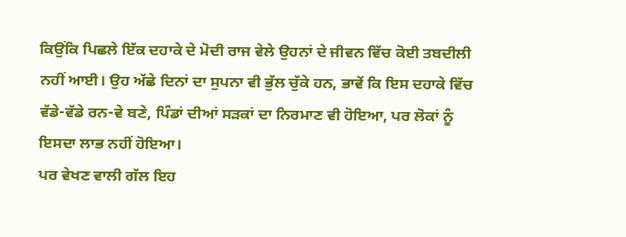ਕਿਉਂਕਿ ਪਿਛਲੇ ਇੱਕ ਦਹਾਕੇ ਦੇ ਮੋਦੀ ਰਾਜ ਵੇਲੇ ਉਹਨਾਂ ਦੇ ਜੀਵਨ ਵਿੱਚ ਕੋਈ ਤਬਦੀਲੀ ਨਹੀਂ ਆਈ। ਉਹ ਅੱਛੇ ਦਿਨਾਂ ਦਾ ਸੁਪਨਾ ਵੀ ਭੁੱਲ ਚੁੱਕੇ ਹਨ, ਭਾਵੇਂ ਕਿ ਇਸ ਦਹਾਕੇ ਵਿੱਚ ਵੱਡੇ-ਵੱਡੇ ਰਨ-ਵੇ ਬਣੇ, ਪਿੰਡਾਂ ਦੀਆਂ ਸੜਕਾਂ ਦਾ ਨਿਰਮਾਣ ਵੀ ਹੋਇਆ, ਪਰ ਲੋਕਾਂ ਨੂੰ ਇਸਦਾ ਲਾਭ ਨਹੀਂ ਹੋਇਆ।
ਪਰ ਵੇਖਣ ਵਾਲੀ ਗੱਲ ਇਹ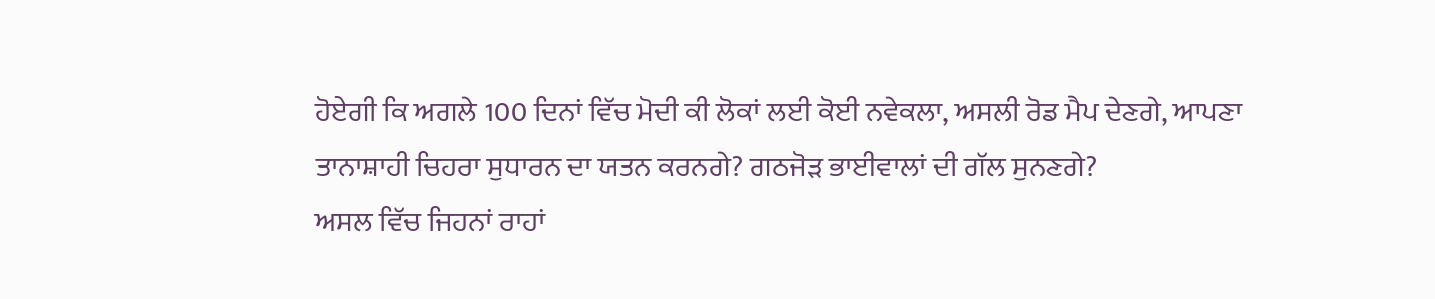ਹੋਏਗੀ ਕਿ ਅਗਲੇ 100 ਦਿਨਾਂ ਵਿੱਚ ਮੋਦੀ ਕੀ ਲੋਕਾਂ ਲਈ ਕੋਈ ਨਵੇਕਲਾ, ਅਸਲੀ ਰੋਡ ਮੈਪ ਦੇਣਗੇ, ਆਪਣਾ ਤਾਨਾਸ਼ਾਹੀ ਚਿਹਰਾ ਸੁਧਾਰਨ ਦਾ ਯਤਨ ਕਰਨਗੇ? ਗਠਜੋੜ ਭਾਈਵਾਲਾਂ ਦੀ ਗੱਲ ਸੁਨਣਗੇ?
ਅਸਲ ਵਿੱਚ ਜਿਹਨਾਂ ਰਾਹਾਂ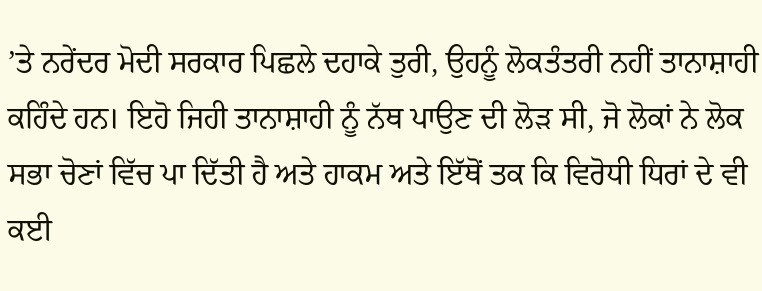’ਤੇ ਨਰੇਂਦਰ ਮੋਦੀ ਸਰਕਾਰ ਪਿਛਲੇ ਦਹਾਕੇ ਤੁਰੀ, ਉਹਨੂੰ ਲੋਕਤੰਤਰੀ ਨਹੀਂ ਤਾਨਾਸ਼ਾਹੀ ਕਹਿੰਦੇ ਹਨ। ਇਹੋ ਜਿਹੀ ਤਾਨਾਸ਼ਾਹੀ ਨੂੰ ਨੱਥ ਪਾਉਣ ਦੀ ਲੋੜ ਸੀ, ਜੋ ਲੋਕਾਂ ਨੇ ਲੋਕ ਸਭਾ ਚੋਣਾਂ ਵਿੱਚ ਪਾ ਦਿੱਤੀ ਹੈ ਅਤੇ ਹਾਕਮ ਅਤੇ ਇੱਥੋਂ ਤਕ ਕਿ ਵਿਰੋਧੀ ਧਿਰਾਂ ਦੇ ਵੀ ਕਈ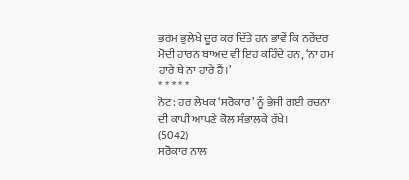ਭਰਮ ਭੁਲੇਖੇ ਦੂਰ ਕਰ ਦਿੱਤੇ ਹਨ ਭਾਵੇਂ ਕਿ ਨਰੇਂਦਰ ਮੋਦੀ ਹਾਰਨ ਬਾਅਦ ਵੀ ਇਹ ਕਹਿੰਦੇ ਹਨ, ‘ਨਾ ਹਮ ਹਾਰੇ ਥੇ ਨਾ ਹਾਰੇ ਹੈਂ।’
* * * * *
ਨੋਟ: ਹਰ ਲੇਖਕ ‘ਸਰੋਕਾਰ’ ਨੂੰ ਭੇਜੀ ਗਈ ਰਚਨਾ ਦੀ ਕਾਪੀ ਆਪਣੇ ਕੋਲ ਸੰਭਾਲਕੇ ਰੱਖੇ।
(5042)
ਸਰੋਕਾਰ ਨਾਲ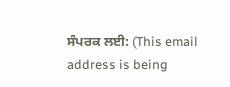ਸੰਪਰਕ ਲਈ: (This email address is being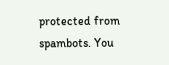protected from spambots. You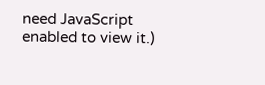need JavaScript enabled to view it.)